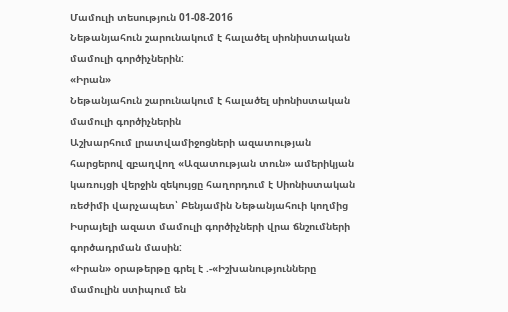Մամուլի տեսություն 01-08-2016
Նեթանյահուն շարունակում է հալածել սիոնիստական մամուլի գործիչներին:
«Իրան»
Նեթանյահուն շարունակում է հալածել սիոնիստական մամուլի գործիչներին
Աշխարհում լրատվամիջոցների ազատության հարցերով զբաղվող «Ազատության տուն» ամերիկյան կառույցի վերջին զեկույցը հաղորդում է Սիոնիստական ռեժիմի վարչապետ՝ Բենյամին Նեթանյահուի կողմից Իսրայելի ազատ մամուլի գործիչների վրա ճնշումների գործադրման մասին:
«Իրան» օրաթերթը գրել է .-«Իշխանությունները մամուլին ստիպում են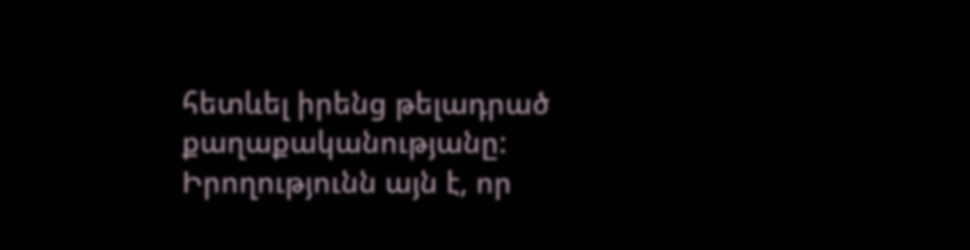հետևել իրենց թելադրած քաղաքականությանը: Իրողությունն այն է, որ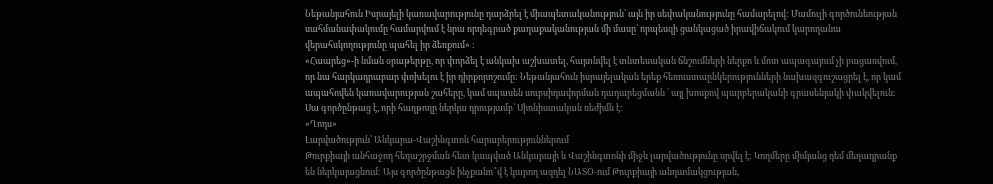Նեթանյահուն Իսրայելի կառավարությունը դարձրել է միապետականություն՝ այն իր սեփականությունը համարելով: Մամուլի գործունեության սահմանափակումը համարվում է նրա որդեգրած քաղաքականության մի մասը՝ որպեսզի ցանկացած իրավիճակում կարողանա վերահսկողությունը պահել իր ձեռքում» :
«Հաարեց»-ի նման օրաթերթը, որ փորձել է անկախ աշխատել, հայտնվել է տնտեսական ճնշումների ներքո և մոտ ապագայում չի բացառվում, որ նա հարկադրաբար փոխելու է իր դիրքորոշումը: Նեթանյահուն իսրայելական երեք հեռուստաընկերությունների նախազգուշացրել է, որ կամ ապահովեն կառավարության շահերը, կամ սպասեն սուբսիդավորման դադարեցմանն ՝ այլ խոսքով պարբերականի գրասենյակի փակվելուն: Սա գործընթաց է, որի հաղթողը ներկա դրությամբ՝ Սիոնիստական ռեժիմն է:
«Ղոդս»
Լարվածություն՝ Անկարա-Վաշինգտոն հարաբերություններում
Թուրքիայի անհաջող հեղաշրջման հետ կապված Անկարայի և Վաշինգտոնի միջև լարվածությունը սրվել է: Կողմերը միմյանց դեմ մեղադրանք են ներկայացնում: Այս գործընթացն ինչքանո՞վ է կարող ազդել ՆԱՏՕ-ում Թուրքիայի անդամակցության,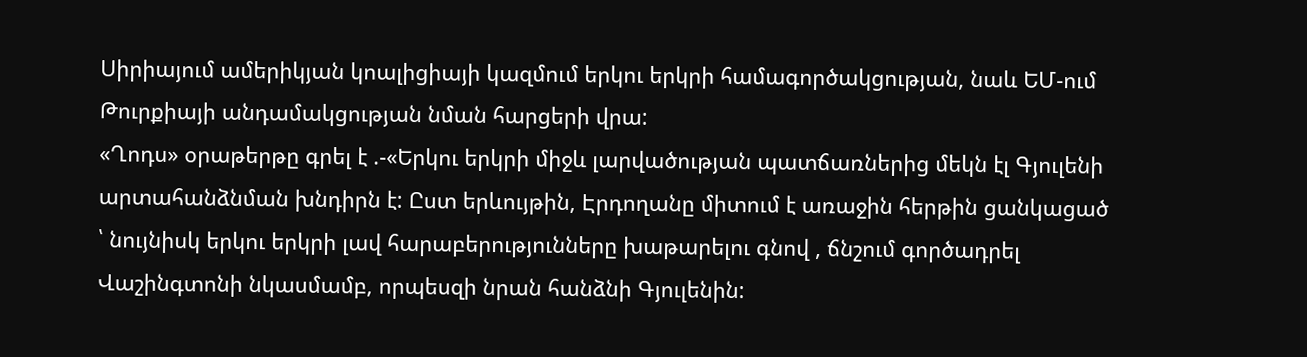Սիրիայում ամերիկյան կոալիցիայի կազմում երկու երկրի համագործակցության, նաև ԵՄ-ում Թուրքիայի անդամակցության նման հարցերի վրա:
«Ղոդս» օրաթերթը գրել է .-«Երկու երկրի միջև լարվածության պատճառներից մեկն էլ Գյուլենի արտահանձնման խնդիրն է: Ըստ երևույթին, Էրդողանը միտում է առաջին հերթին ցանկացած ՝ նույնիսկ երկու երկրի լավ հարաբերությունները խաթարելու գնով , ճնշում գործադրել Վաշինգտոնի նկասմամբ, որպեսզի նրան հանձնի Գյուլենին: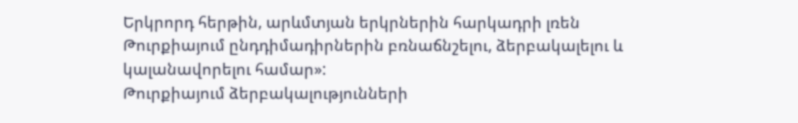Երկրորդ հերթին, արևմտյան երկրներին հարկադրի լռեն Թուրքիայում ընդդիմադիրներին բռնաճնշելու, ձերբակալելու և կալանավորելու համար»:
Թուրքիայում ձերբակալությունների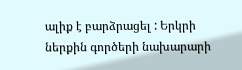ալիք է բարձրացել : Երկրի ներքին գործերի նախարարի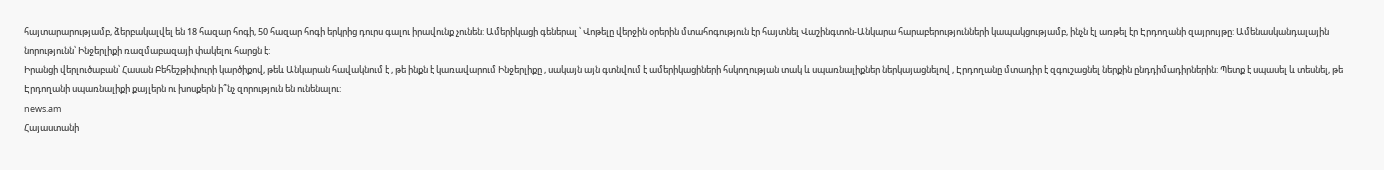հայտարարությամբ, ձերբակալվել են 18 հազար հոգի, 50 հազար հոգի երկրից դուրս գալու իրավունք չունեն: Ամերիկացի գեներալ ՝ Վոթելը վերջին օրերին մտահոգություն էր հայտնել Վաշինգտոն-Անկարա հարաբերությունների կապակցությամբ, ինչն էլ առթել էր Էրդողանի զայրույթը: Ամենասկանդալային նորությունն՝ Ինջերլիքի ռազմաբազայի փակելու հարցն է:
Իրանցի վերլուծաբան՝ Հասան Բեհեշթիփուրի կարծիքով, թեև Անկարան հավակնում է , թե ինքն է կառավարում Ինջերլիքը , սակայն այն գտնվում է ամերիկացիների հսկողության տակ և սպառնալիքներ ներկայացնելով , Էրդողանը մտադիր է զգուշացնել ներքին ընդդիմադիրներին: Պետք է սպասել և տեսնել, թե Էրդողանի սպառնալիքի քայլերն ու խոսքերն ի՞նչ զորություն են ունենալու:
news.am
Հայաստանի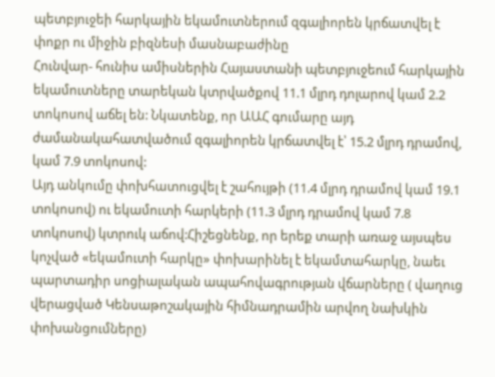պետբյուջեի հարկային եկամուտներում զգալիորեն կրճատվել է փոքր ու միջին բիզնեսի մասնաբաժինը
Հունվար- հունիս ամիսներին Հայաստանի պետբյուջեում հարկային եկամուտները տարեկան կտրվածքով 11.1 մլրդ դոլարով կամ 2.2 տոկոսով աճել են: Նկատենք, որ ԱԱՀ գումարը այդ ժամանակահատվածում զգալիորեն կրճատվել է՝ 15.2 մլրդ դրամով, կամ 7.9 տոկոսով:
Այդ անկումը փոխհատուցվել է շահույթի (11.4 մլրդ դրամով կամ 19.1 տոկոսով) ու եկամուտի հարկերի (11.3 մլրդ դրամով կամ 7.8 տոկոսով) կտրուկ աճով:Հիշեցնենք, որ երեք տարի առաջ այսպես կոչված «եկամուտի հարկը» փոխարինել է եկամտահարկը, նաեւ պարտադիր սոցիալական ապահովագրության վճարները ( վաղուց վերացված Կենսաթոշակային հիմնադրամին արվող նախկին փոխանցումները)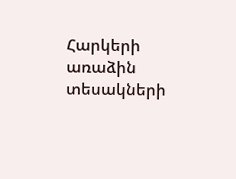Հարկերի առաձին տեսակների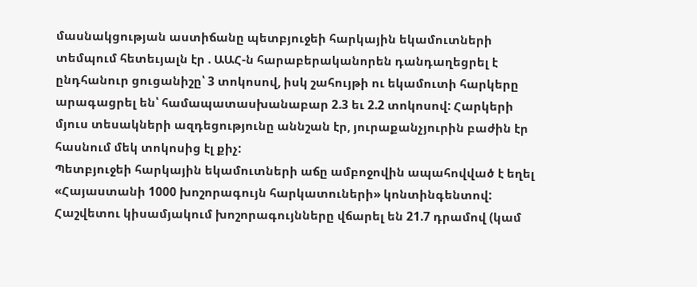մասնակցության աստիճանը պետբյուջեի հարկային եկամուտների տեմպում հետեւյալն էր . ԱԱՀ-ն հարաբերականորեն դանդաղեցրել է ընդհանուր ցուցանիշը՝ 3 տոկոսով, իսկ շահույթի ու եկամուտի հարկերը արագացրել են՝ համապատասխանաբար 2.3 եւ 2.2 տոկոսով: Հարկերի մյուս տեսակների ազդեցությունը աննշան էր, յուրաքանչյուրին բաժին էր հասնում մեկ տոկոսից էլ քիչ:
Պետբյուջեի հարկային եկամուտների աճը ամբոջովին ապահովված է եղել «Հայաստանի 1000 խոշորագույն հարկատուների» կոնտինգենտով: Հաշվետու կիսամյակում խոշորագույնները վճարել են 21.7 դրամով (կամ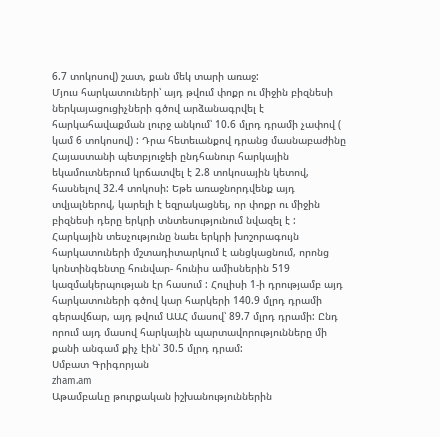6.7 տոկոսով) շատ, քան մեկ տարի առաջ:
Մյուս հարկատուների՝ այդ թվում փոքր ու միջին բիզնեսի ներկայացուցիչների գծով արձանագրվել է հարկահավաքման լուրջ անկում՝ 10.6 մլրդ դրամի չափով ( կամ 6 տոկոսով) : Դրա հետեւանքով դրանց մասնաբաժինը Հայաստանի պետբյուջեի ընդհանուր հարկային եկամուտներում կրճատվել է 2.8 տոկոսային կետով, հասնելով 32.4 տոկոսի: Եթե առաջնորդվենք այդ տվյալներով, կարելի է եզրակացնել, որ փոքր ու միջին բիզնեսի դերը երկրի տնտեսությունում նվազել է :
Հարկային տեսչությունը նաեւ երկրի խոշորագույն հարկատուների մշտադիտարկում է անցկացնում, որոնց կոնտինգենտը հունվար- հունիս ամիսներին 519 կազմակերպության էր հասում : Հուլիսի 1-ի դրությամբ այդ հարկատուների գծով կար հարկերի 140.9 մլրդ դրամի գերավճար, այդ թվում ԱԱՀ մասով՝ 89.7 մլրդ դրամի: Ընդ որում այդ մասով հարկային պարտավորությունները մի քանի անգամ քիչ էին՝ 30.5 մլրդ դրամ:
Սմբատ Գրիգորյան
zham.am
Աթամբաևը թուրքական իշխանություններին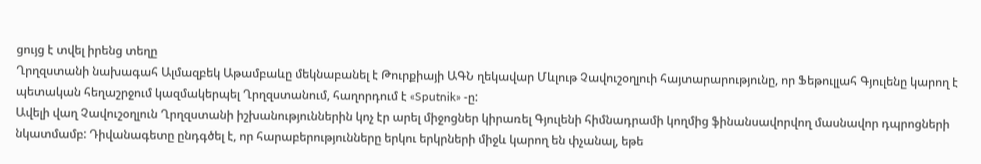ցույց է տվել իրենց տեղը
Ղրղզստանի նախագահ Ալմազբեկ Աթամբաևը մեկնաբանել է Թուրքիայի ԱԳՆ ղեկավար Մևլութ Չավուշօղլուի հայտարարությունը, որ Ֆեթուլլահ Գյուլենը կարող է պետական հեղաշրջում կազմակերպել Ղրղզստանում, հաղորդում է «Sputnik» -ը:
Ավելի վաղ Չավուշօղլուն Ղրղզստանի իշխանություններին կոչ էր արել միջոցներ կիրառել Գյուլենի հիմնադրամի կողմից ֆինանսավորվող մասնավոր դպրոցների նկատմամբ: Դիվանագետը ընդգծել է, որ հարաբերությունները երկու երկրների միջև կարող են փչանալ, եթե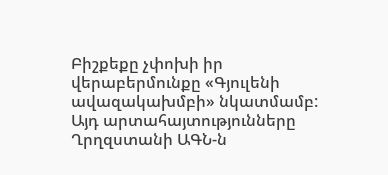Բիշքեքը չփոխի իր վերաբերմունքը «Գյուլենի ավազակախմբի» նկատմամբ:
Այդ արտահայտությունները Ղրղզստանի ԱԳՆ-ն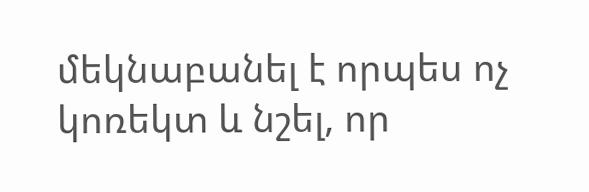մեկնաբանել է որպես ոչ կոռեկտ և նշել, որ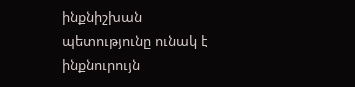ինքնիշխան պետությունը ունակ է ինքնուրույն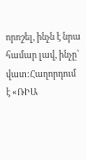որոշել, ինչն է նրա համար լավ, ինչը՝ վատ:Հաղորդում է «ՌԻԱ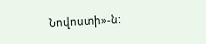Նովոստի»-ն: